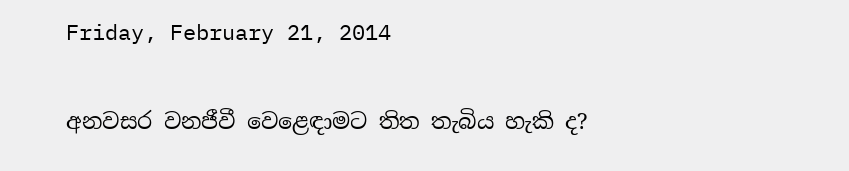Friday, February 21, 2014

අනවසර වනජීවී වෙළෙඳාමට තිත තැබිය හැකි ද?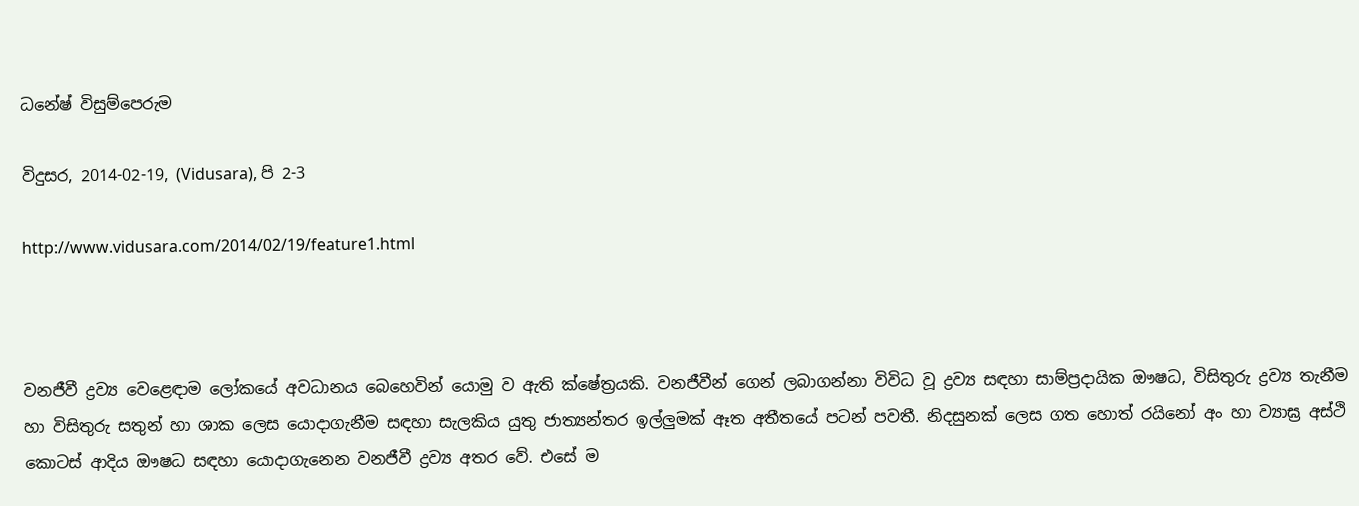ධනේෂ් විසුම්පෙරුම

විදුසර, 2014-02-19, (Vidusara), පි 2-3

http://www.vidusara.com/2014/02/19/feature1.html



වනජීවී ද්‍රව්‍ය වෙළෙඳාම ලෝකයේ අවධානය බෙහෙවින් යොමු ව ඇති ක්‌ෂේත්‍රයකි. වනජීවීන් ගෙන් ලබාගන්නා විවිධ වූ ද්‍රව්‍ය සඳහා සාම්ප්‍රදායික ඖෂධ, විසිතුරු ද්‍රව්‍ය තැනීම හා විසිතුරු සතුන් හා ශාක ලෙස යොදාගැනීම සඳහා සැලකිය යුතු ජාත්‍යන්තර ඉල්ලුමක්‌ ඈත අතීතයේ පටන් පවතී. නිදසුනක්‌ ලෙස ගත හොත් රයිනෝ අං හා ව්‍යාඝ්‍ර අස්‌ථි කොටස්‌ ආදිය ඖෂධ සඳහා යොදාගැනෙන වනජීවී ද්‍රව්‍ය අතර වේ. එසේ ම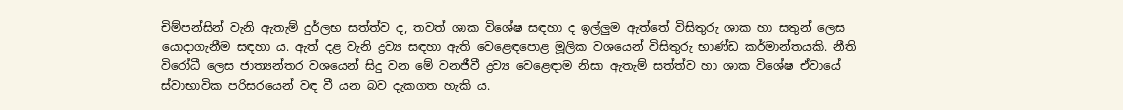චිම්පන්සින් වැනි ඇතැම් දුර්ලභ සත්ත්ව ද, තවත් ශාක විශේෂ සඳහා ද ඉල්ලුම ඇත්තේ විසිතුරු ශාක හා සතුන් ලෙස යොදාගැනීම සඳහා ය. ඇත් දළ වැනි ද්‍රව්‍ය සඳහා ඇති වෙළෙඳපොළ මූලික වශයෙන් විසිතුරු භාණ්‌ඩ කර්මාන්තයකි. නීති විරෝධී ලෙස ජාත්‍යන්තර වශයෙන් සිදු වන මේ වනජීවී ද්‍රව්‍ය වෙළෙඳාම නිසා ඇතැම් සත්ත්ව හා ශාක විශේෂ ඒවායේ ස්‌වාභාවික පරිසරයෙන් වඳ වී යන බව දැකගත හැකි ය.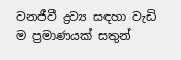වනජීවී ද්‍රව්‍ය සඳහා වැඩි ම ප්‍රමාණයක්‌ සතුන්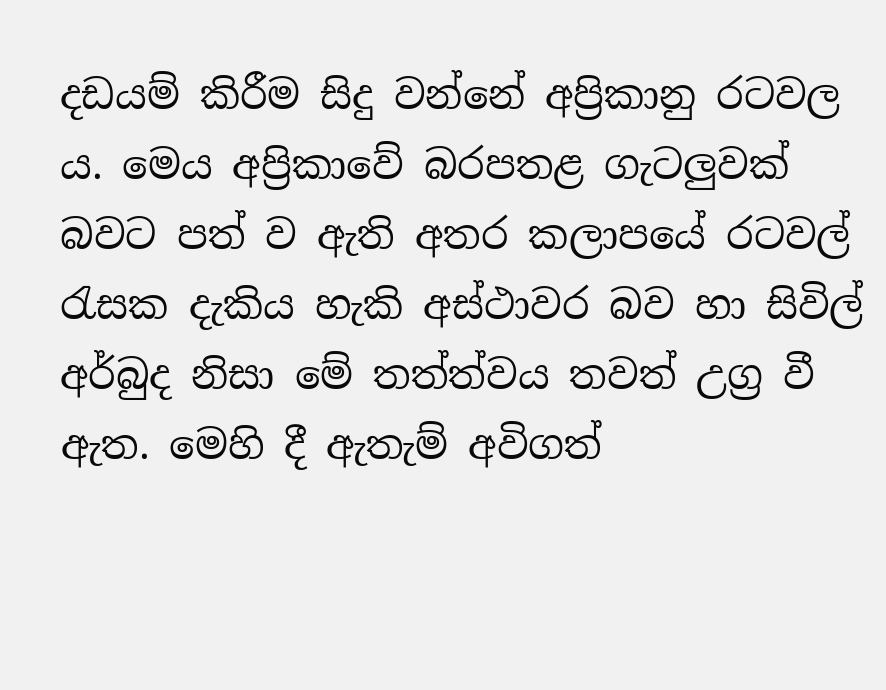දඩයම් කිරීම සිදු වන්නේ අප්‍රිකානු රටවල ය. මෙය අප්‍රිකාවේ බරපතළ ගැටලුවක්‌ බවට පත් ව ඇති අතර කලාපයේ රටවල් රැසක දැකිය හැකි අස්‌ථාවර බව හා සිවිල් අර්බුද නිසා මේ තත්ත්වය තවත් උග්‍ර වී ඇත. මෙහි දී ඇතැම් අවිගත්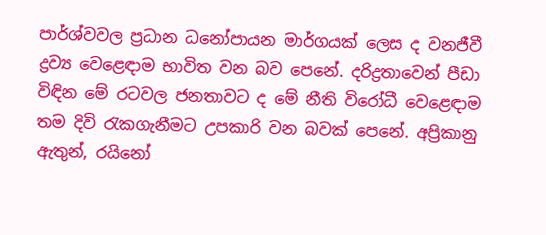පාර්ශ්වවල ප්‍රධාන ධනෝපායන මාර්ගයක්‌ ලෙස ද වනජීවී ද්‍රව්‍ය වෙළෙඳාම භාවිත වන බව පෙනේ. දරිද්‍රතාවෙන් පීඩා විඳින මේ රටවල ජනතාවට ද මේ නීති විරෝධී වෙළෙඳාම තම දිවි රැකගැනීමට උපකාරි වන බවක්‌ පෙනේ. අප්‍රිකානු ඇතුන්, රයිනෝ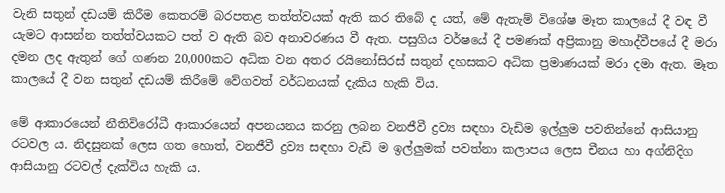වැනි සතුන් දඩයම් කිරීම කෙතරම් බරපතළ තත්ත්වයක්‌ ඇති කර තිබේ ද යත්, මේ ඇතැම් විශේෂ මෑත කාලයේ දී වඳ වී යැමට ආසන්න තත්ත්වයකට පත් ව ඇති බව අනාවරණය වී ඇත. පසුගිය වර්ෂයේ දී පමණක්‌ අප්‍රිකානු මහාද්වීපයේ දී මරා දමන ලද ඇතුන් ගේ ගණන 20,000කට අධික වන අතර රයිනෝසිරස්‌ සතුන් දහසකට අධික ප්‍රමාණයක්‌ මරා දමා ඇත. මෑත කාලයේ දී වන සතුන් දඩයම් කිරීමේ වේගවත් වර්ධනයක්‌ දැකිය හැකි විය.

මේ ආකාරයෙන් නීතිවිරෝධී ආකාරයෙන් අපනයනය කරනු ලබන වනජීවී ද්‍රව්‍ය සඳහා වැඩිම ඉල්ලුම පවතින්නේ ආසියානු රටවල ය. නිදසුනක්‌ ලෙස ගත හොත්, වනජීවී ද්‍රව්‍ය සඳහා වැඩි ම ඉල්ලුමක්‌ පවත්නා කලාපය ලෙස චීනය හා අග්නිදිග ආසියානු රටවල් දැක්‌විය හැකි ය.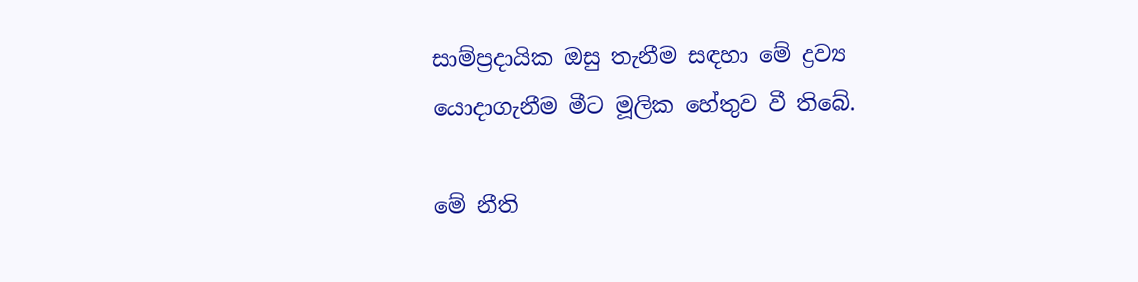සාම්ප්‍රදායික ඔසු තැනීම සඳහා මේ ද්‍රව්‍ය යොදාගැනීම මීට මූලික හේතුව වී තිබේ.

මේ නීති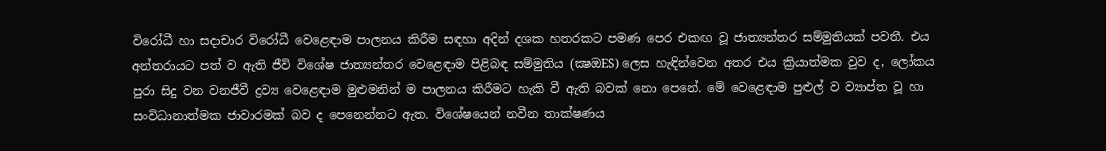විරෝධී හා සදාචාර විරෝධී වෙළෙඳාම පාලනය කිරීම සඳහා අදින් දශක හතරකට පමණ පෙර එකඟ වූ ජාත්‍යන්තර සම්මුතියක්‌ පවතී. එය අන්තරායට පත් ව ඇති ජීවි විශේෂ ජාත්‍යන්තර වෙළෙඳාම පිළිබඳ සම්මුතිය (ක්‍ෂඔES) ලෙස හැඳින්වෙන අතර එය ක්‍රියාත්මක වුව ද, ලෝකය පුරා සිදු වන වනජීවී ද්‍රව්‍ය වෙළෙඳාම මුළුමනින් ම පාලනය කිරීමට හැකි වී ඇති බවක්‌ නො පෙනේ. මේ වෙළෙඳාම පුළුල් ව ව්‍යාප්ත වූ හා සංවිධානාත්මක ජාවාරමක්‌ බව ද පෙනෙන්නට ඇත. විශේෂයෙන් නවීන තාක්‌ෂණය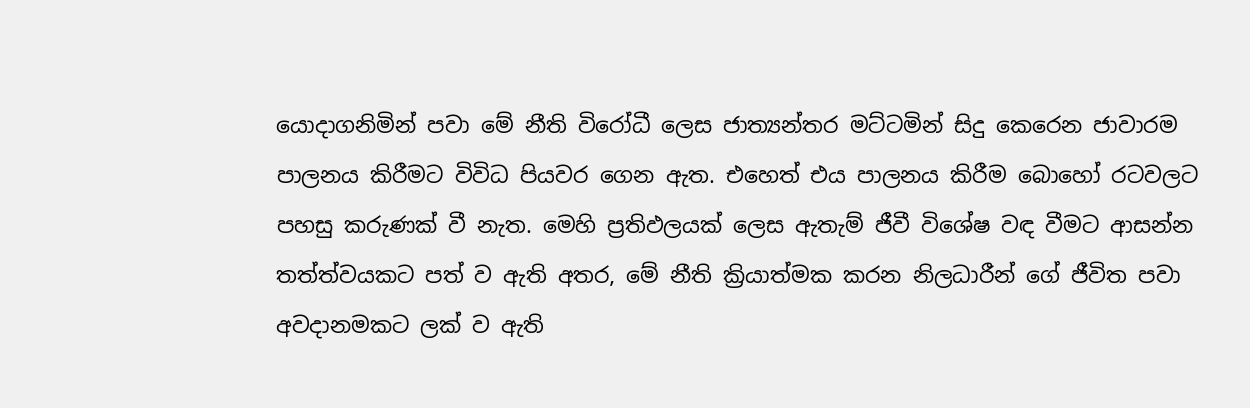යොදාගනිමින් පවා මේ නීති විරෝධී ලෙස ජාත්‍යන්තර මට්‌ටමින් සිදු කෙරෙන ජාවාරම පාලනය කිරීමට විවිධ පියවර ගෙන ඇත. එහෙත් එය පාලනය කිරීම බොහෝ රටවලට පහසු කරුණක්‌ වී නැත. මෙහි ප්‍රතිඵලයක්‌ ලෙස ඇතැම් ජීවී විශේෂ වඳ වීමට ආසන්න තත්ත්වයකට පත් ව ඇති අතර, මේ නීති ක්‍රියාත්මක කරන නිලධාරීන් ගේ ජීවිත පවා අවදානමකට ලක්‌ ව ඇති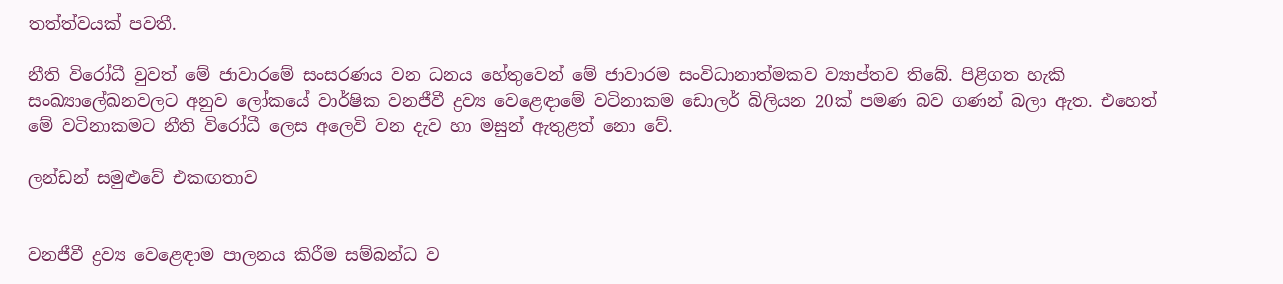තත්ත්වයක්‌ පවතී.

නීති විරෝධී වුවත් මේ ජාවාරමේ සංසරණය වන ධනය හේතුවෙන් මේ ජාවාරම සංවිධානාත්මකව ව්‍යාප්තව තිබේ. පිළිගත හැකි සංඛ්‍යාලේඛනවලට අනුව ලෝකයේ වාර්ෂික වනජීවී ද්‍රව්‍ය වෙළෙඳාමේ වටිනාකම ඩොලර් බිලියන 20ක්‌ පමණ බව ගණන් බලා ඇත. එහෙත් මේ වටිනාකමට නීති විරෝධී ලෙස අලෙවි වන දැව හා මසුන් ඇතුළත් නො වේ.

ලන්ඩන් සමුළුවේ එකඟතාව


වනජීවී ද්‍රව්‍ය වෙළෙඳාම පාලනය කිරීම සම්බන්ධ ව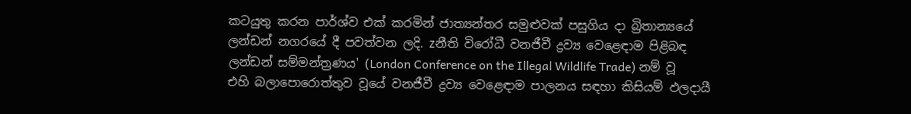කටයුතු කරන පාර්ශ්ව එක්‌ කරමින් ජාත්‍යන්තර සමුළුවක්‌ පසුගිය දා බ්‍රිතාන්‍යයේ ලන්ඩන් නගරයේ දී පවත්වන ලදි. zනීති විරෝධී වනජීවී ද්‍රව්‍ය වෙළෙඳාම පිළිබඳ ලන්ඩන් සම්මන්ත්‍රණය' (London Conference on the Illegal Wildlife Trade) නම් වූ එහි බලාපොරොත්තුව වූයේ වනජීවී ද්‍රව්‍ය වෙළෙඳාම පාලනය සඳහා කිසියම් ඵලදායී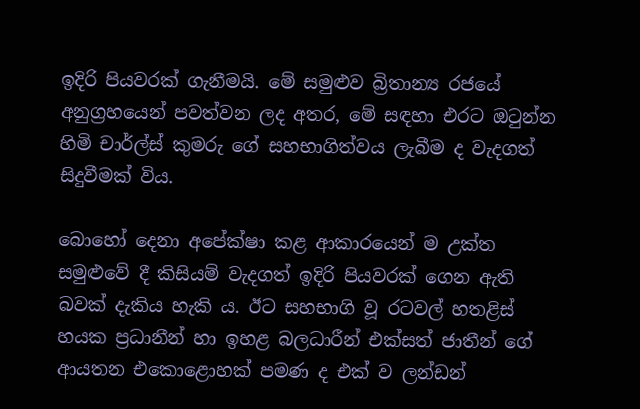ඉදිරි පියවරක්‌ ගැනීමයි. මේ සමුළුව බ්‍රිතාන්‍ය රජයේ අනුග්‍රහයෙන් පවත්වන ලද අතර, මේ සඳහා එරට ඔටුන්න හිමි චාර්ල්ස්‌ කුමරු ගේ සහභාගිත්වය ලැබීම ද වැදගත් සිදුවීමක්‌ විය.

බොහෝ දෙනා අපේක්‌ෂා කළ ආකාරයෙන් ම උක්‌ත සමුළුවේ දී කිසියම් වැදගත් ඉදිරි පියවරක්‌ ගෙන ඇති බවක්‌ දැකිය හැකි ය. ඊට සහභාගි වූ රටවල් හතළිස්‌ හයක ප්‍රධානීන් හා ඉහළ බලධාරීන් එක්‌සත් ජාතීන් ගේ ආයතන එකොළොහක්‌ පමණ ද එක්‌ ව ලන්ඩන්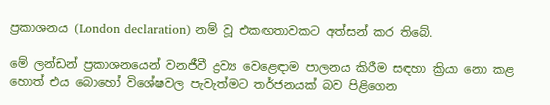ප්‍රකාශනය (London declaration) නම් වූ එකඟතාවකට අත්සන් කර තිබේ.

මේ ලන්ඩන් ප්‍රකාශනයෙන් වනජීවී ද්‍රව්‍ය වෙළෙඳාම පාලනය කිරීම සඳහා ක්‍රියා නො කළ හොත් එය බොහෝ විශේෂවල පැවැත්මට තර්ජනයක්‌ බව පිළිගෙන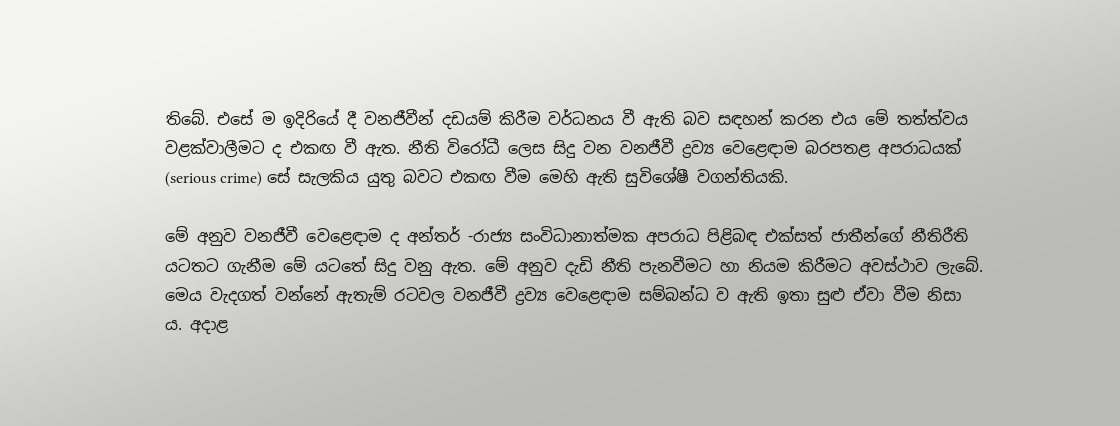තිබේ. එසේ ම ඉදිරියේ දී වනජීවීන් දඩයම් කිරීම වර්ධනය වී ඇති බව සඳහන් කරන එය මේ තත්ත්වය වළක්‌වාලීමට ද එකඟ වී ඇත. නීති විරෝධී ලෙස සිදු වන වනජීවී ද්‍රව්‍ය වෙළෙඳාම බරපතළ අපරාධයක්‌ (serious crime) සේ සැලකිය යුතු බවට එකඟ වීම මෙහි ඇති සුවිශේෂී වගන්තියකි.

මේ අනුව වනජීවී වෙළෙඳාම ද අන්තර් -රාජ්‍ය සංවිධානාත්මක අපරාධ පිළිබඳ එක්‌සත් ජාතීන්ගේ නීතිරීති යටතට ගැනීම මේ යටතේ සිදු වනු ඇත. මේ අනුව දැඩි නීති පැනවීමට හා නියම කිරීමට අවස්‌ථාව ලැබේ. මෙය වැදගත් වන්නේ ඇතැම් රටවල වනජීවී ද්‍රව්‍ය වෙළෙඳාම සම්බන්ධ ව ඇති ඉතා සුළු ඒවා වීම නිසා ය. අදාළ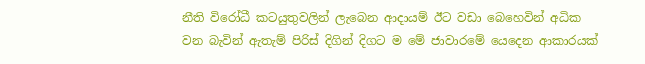නීති විරෝධී කටයුතුවලින් ලැබෙන ආදායම් ඊට වඩා බෙහෙවින් අධික වන බැවින් ඇතැම් පිරිස්‌ දිගින් දිගට ම මේ ජාවාරමේ යෙදෙන ආකාරයක්‌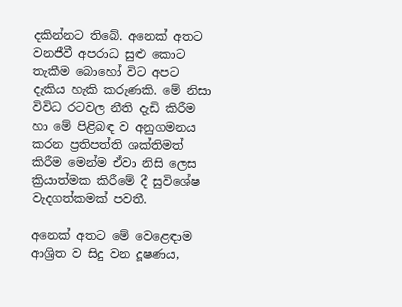දකින්නට තිබේ. අනෙක්‌ අතට වනජීවී අපරාධ සුළු කොට තැකීම බොහෝ විට අපට දැකිය හැකි කරුණකි. මේ නිසා විවිධ රටවල නීති දැඩි කිරීම හා මේ පිළිබඳ ව අනුගමනය කරන ප්‍රතිපත්ති ශක්‌තිමත් කිරීම මෙන්ම ඒවා නිසි ලෙස ක්‍රියාත්මක කිරීමේ දී සුවිශේෂ වැදගත්කමක්‌ පවතී.

අනෙක්‌ අතට මේ වෙළෙඳාම ආශ්‍රිත ව සිදු වන දූෂණය,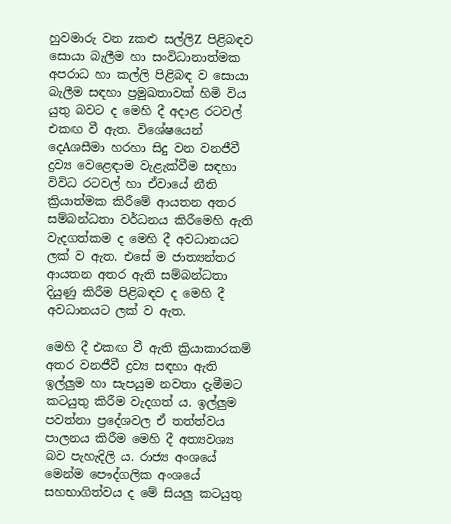හුවමාරු වන zකළු සල්ලිZ පිළිබඳව සොයා බැලීම හා සංවිධානාත්මක අපරාධ හා කල්ලි පිළිබඳ ව සොයා බැලීම සඳහා ප්‍රමුඛතාවක්‌ හිමි විය යුතු බවට ද මෙහි දී අදාළ රටවල් එකඟ වී ඇත. විශේෂයෙන් දෙAශසීමා හරහා සිදු වන වනජීවී ද්‍රව්‍ය වෙළෙඳාම වැළැක්‌වීම සඳහා විවිධ රටවල් හා ඒවායේ නීති ක්‍රියාත්මක කිරීමේ ආයතන අතර සම්බන්ධතා වර්ධනය කිරීමෙහි ඇති වැදගත්කම ද මෙහි දී අවධානයට ලක්‌ ව ඇත. එසේ ම ජාත්‍යන්තර ආයතන අතර ඇති සම්බන්ධතා දියුණු කිරීම පිළිබඳව ද මෙහි දී අවධානයට ලක්‌ ව ඇත.

මෙහි දී එකඟ වී ඇති ක්‍රියාකාරකම් අතර වනජීවී ද්‍රව්‍ය සඳහා ඇති ඉල්ලුම හා සැපයුම නවතා දැමීමට කටයුතු කිරීම වැදගත් ය. ඉල්ලුම පවත්නා ප්‍රදේශවල ඒ තත්ත්වය පාලනය කිරීම මෙහි දී අත්‍යවශ්‍ය බව පැහැදිලි ය. රාජ්‍ය අංශයේ මෙන්ම පෞද්ගලික අංශයේ සහභාගිත්වය ද මේ සියලු කටයුතු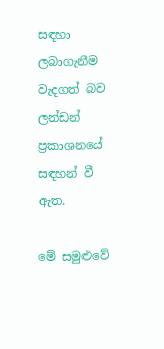සඳහා ලබාගැනීම වැදගත් බව ලන්ඩන් ප්‍රකාශනයේ සඳහන් වී ඇත.

මේ සමුළුවේ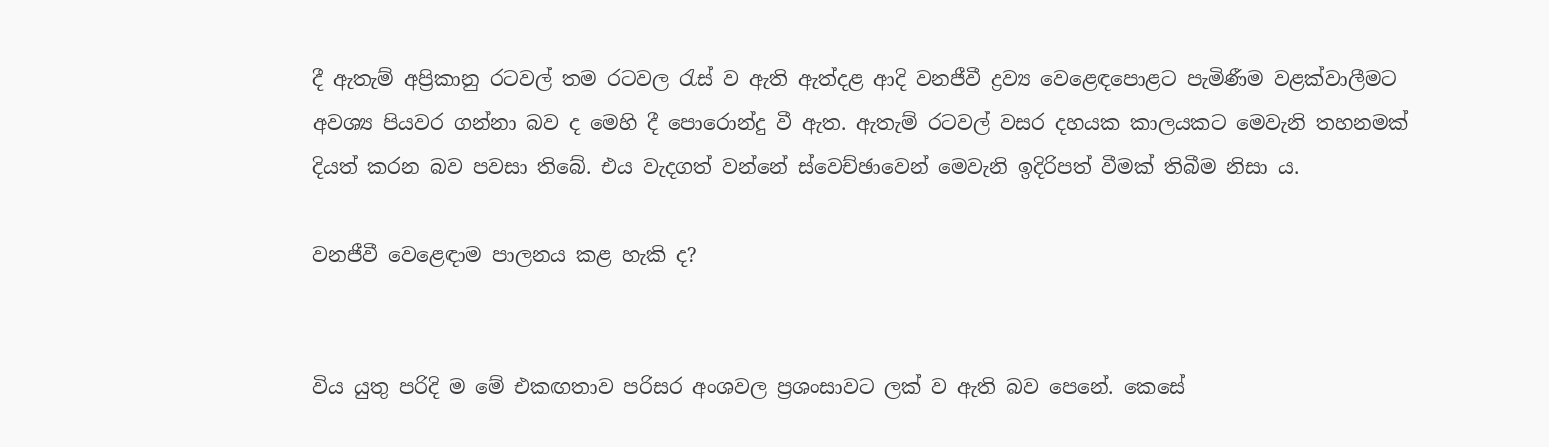දී ඇතැම් අප්‍රිකානු රටවල් තම රටවල රැස්‌ ව ඇති ඇත්දළ ආදි වනජීවී ද්‍රව්‍ය වෙළෙඳපොළට පැමිණීම වළක්‌වාලීමට අවශ්‍ය පියවර ගන්නා බව ද මෙහි දී පොරොන්දු වී ඇත. ඇතැම් රටවල් වසර දහයක කාලයකට මෙවැනි තහනමක්‌ දියත් කරන බව පවසා තිබේ. එය වැදගත් වන්නේ ස්‌වෙච්ඡාවෙන් මෙවැනි ඉදිරිපත් වීමක්‌ තිබීම නිසා ය.

වනජීවී වෙළෙඳාම පාලනය කළ හැකි ද?


විය යුතු පරිදි ම මේ එකඟතාව පරිසර අංශවල ප්‍රශංසාවට ලක්‌ ව ඇති බව පෙනේ. කෙසේ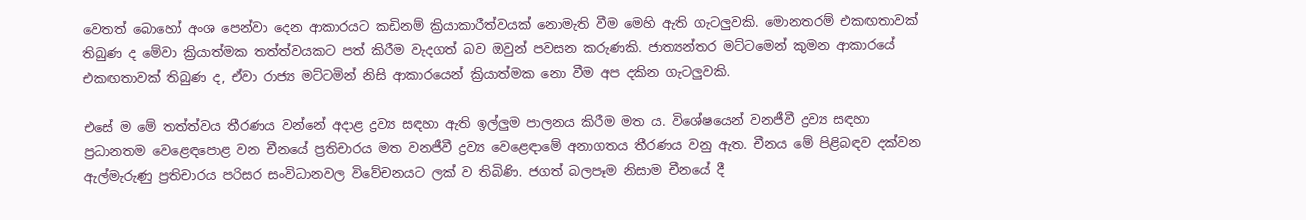වෙතත් බොහෝ අංශ පෙන්වා දෙන ආකාරයට කඩිනම් ක්‍රියාකාරීත්වයක්‌ නොමැති වීම මෙහි ඇති ගැටලුවකි. මොනතරම් එකඟතාවක්‌ තිබුණ ද මේවා ක්‍රියාත්මක තත්ත්වයකට පත් කිරීම වැදගත් බව ඔවුන් පවසන කරුණකි. ජාත්‍යන්තර මට්‌ටමෙන් කුමන ආකාරයේ එකඟතාවක්‌ තිබුණ ද, ඒවා රාජ්‍ය මට්‌ටමින් නිසි ආකාරයෙන් ක්‍රියාත්මක නො වීම අප දකින ගැටලුවකි.

එසේ ම මේ තත්ත්වය තීරණය වන්නේ අදාළ ද්‍රව්‍ය සඳහා ඇති ඉල්ලුම පාලනය කිරීම මත ය. විශේෂයෙන් වනජීවී ද්‍රව්‍ය සඳහා ප්‍රධානතම වෙළෙඳපොළ වන චීනයේ ප්‍රතිචාරය මත වනජීවී ද්‍රව්‍ය වෙළෙඳාමේ අනාගතය තීරණය වනු ඇත. චීනය මේ පිළිබඳව දක්‌වන ඇල්මැරුණු ප්‍රතිචාරය පරිසර සංවිධානවල විවේචනයට ලක්‌ ව තිබිණි. ජගත් බලපෑම නිසාම චීනයේ දී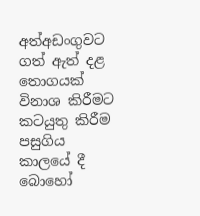අත්අඩංගුවට ගත් ඇත් දළ තොගයක්‌ විනාශ කිරීමට කටයුතු කිරීම පසුගිය කාලයේ දී බොහෝ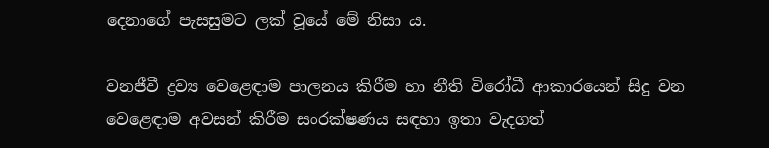දෙනාගේ පැසසුමට ලක්‌ වූයේ මේ නිසා ය.

වනජීවී ද්‍රව්‍ය වෙළෙඳාම පාලනය කිරීම හා නීති විරෝධී ආකාරයෙන් සිදු වන වෙළෙඳාම අවසන් කිරීම සංරක්‌ෂණය සඳහා ඉතා වැදගත්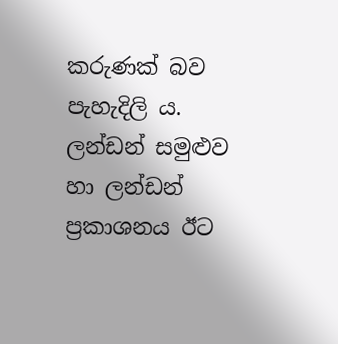කරුණක්‌ බව පැහැදිලි ය. ලන්ඩන් සමුළුව හා ලන්ඩන් ප්‍රකාශනය ඊට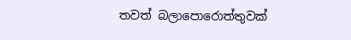තවත් බලාපොරොත්තුවක්‌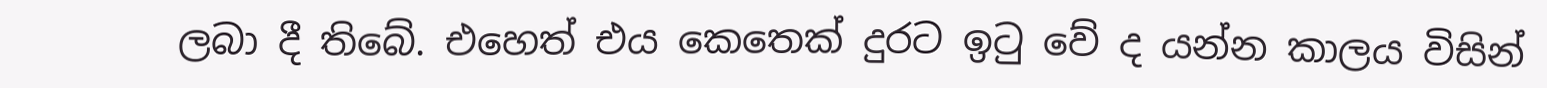ලබා දී තිබේ. එහෙත් එය කෙතෙක්‌ දුරට ඉටු වේ ද යන්න කාලය විසින්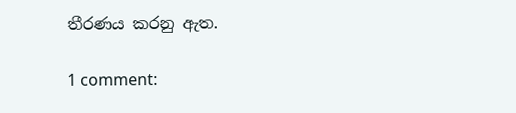තීරණය කරනු ඇත.

1 comment: